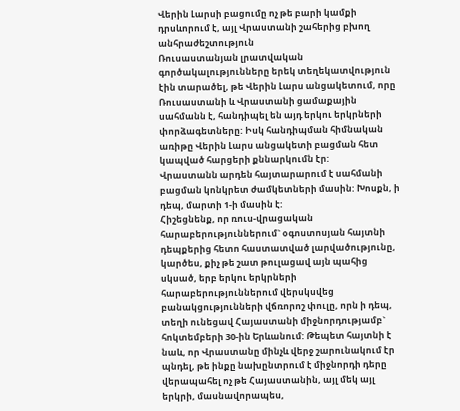Վերին Լարսի բացումը ոչ թե բարի կամքի դրսևորում է, այլ Վրաստանի շահերից բխող անհրաժեշտություն
Ռուսաստանյան լրատվական գործակալությունները երեկ տեղեկատվություն էին տարածել, թե Վերին Լարս անցակետում, որը Ռուսաստանի և Վրաստանի ցամաքային սահմանն է, հանդիպել են այդ երկու երկրների փորձագետները: Իսկ հանդիպման հիմնական առիթը Վերին Լարս անցակետի բացման հետ կապված հարցերի քննարկումն էր:
Վրաստանն արդեն հայտարարում է սահմանի բացման կոնկրետ ժամկետների մասին: Խոսքն, ի դեպ, մարտի 1-ի մասին է:
Հիշեցնենք, որ ռուս-վրացական հարաբերություններում` օգոստոսյան հայտնի դեպքերից հետո հաստատված լարվածությունը, կարծես, քիչ թե շատ թուլացավ այն պահից սկսած, երբ երկու երկրների հարաբերություններում վերսկսվեց բանակցությունների վճռորոշ փուլը, որն ի դեպ, տեղի ունեցավ Հայաստանի միջնորդությամբ` հոկտեմբերի 30-ին Երևանում: Թեպետ հայտնի է նաև, որ Վրաստանը մինչև վերջ շարունակում էր պնդել, թե ինքը նախընտրում է միջնորդի դերը վերապահել ոչ թե Հայաստանին, այլ մեկ այլ երկրի, մասնավորապես,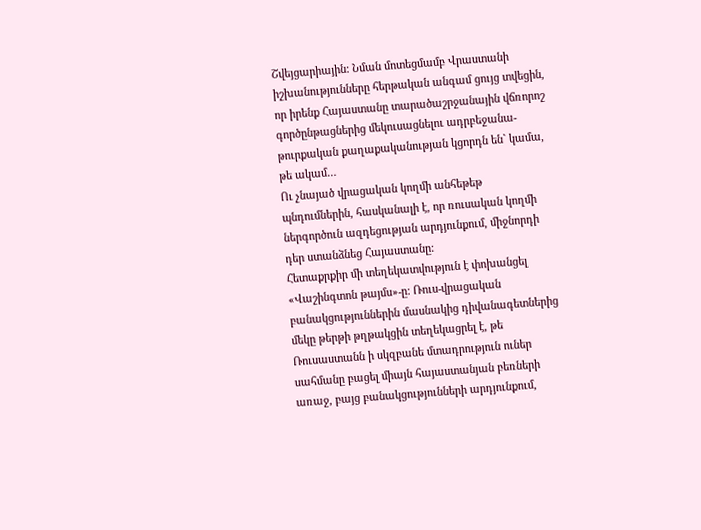Շվեյցարիային: Նման մոտեցմամբ Վրաստանի իշխանությունները հերթական անգամ ցույց տվեցին, որ իրենք Հայաստանը տարածաշրջանային վճռորոշ գործընթացներից մեկուսացնելու ադրբեջանա-թուրքական քաղաքականության կցորդն են` կամա, թե ակամ…
Ու չնայած վրացական կողմի անհեթեթ պնդումներին, հասկանալի է, որ ռուսական կողմի ներգործուն ազդեցության արդյունքում, միջնորդի դեր ստանձնեց Հայաստանը:
Հետաքրքիր մի տեղեկատվություն է փոխանցել «Վաշինգտոն թայմս»-ը: Ռուս-վրացական բանակցություններին մասնակից դիվանագետներից մեկը թերթի թղթակցին տեղեկացրել է, թե Ռուսաստանն ի սկզբանե մտադրություն ուներ սահմանը բացել միայն հայաստանյան բեռների առաջ, բայց բանակցությունների արդյունքում,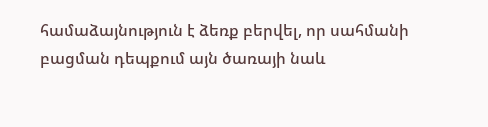համաձայնություն է ձեռք բերվել, որ սահմանի բացման դեպքում այն ծառայի նաև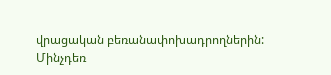վրացական բեռանափոխադրողներին:
Մինչդեռ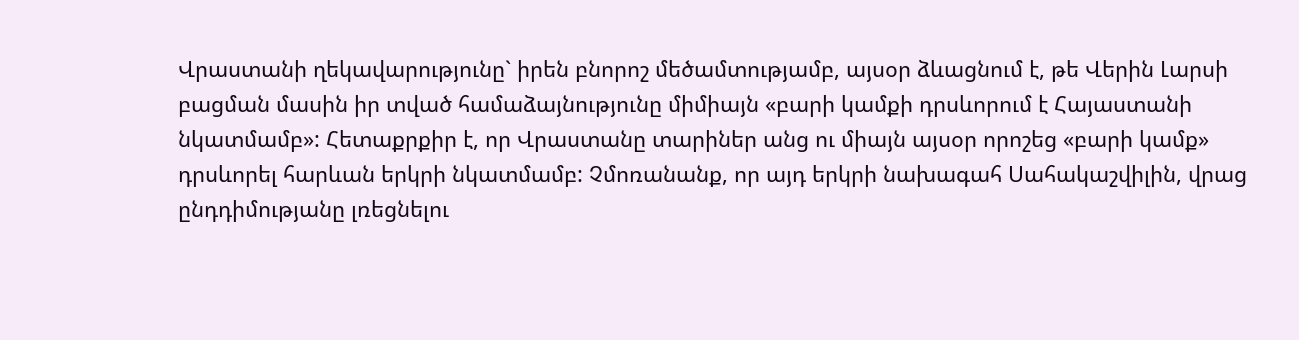Վրաստանի ղեկավարությունը` իրեն բնորոշ մեծամտությամբ, այսօր ձևացնում է, թե Վերին Լարսի բացման մասին իր տված համաձայնությունը միմիայն «բարի կամքի դրսևորում է Հայաստանի նկատմամբ»: Հետաքրքիր է, որ Վրաստանը տարիներ անց ու միայն այսօր որոշեց «բարի կամք» դրսևորել հարևան երկրի նկատմամբ: Չմոռանանք, որ այդ երկրի նախագահ Սահակաշվիլին, վրաց ընդդիմությանը լռեցնելու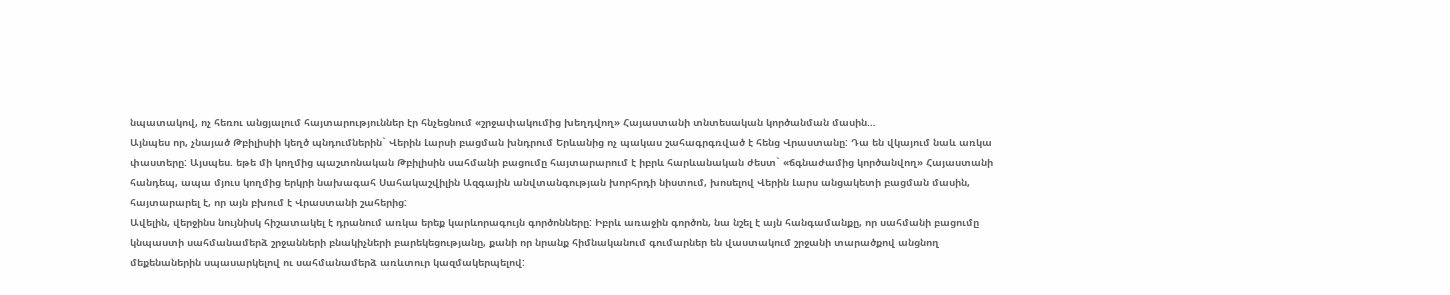նպատակով, ոչ հեռու անցյալում հայտարություններ էր հնչեցնում «շրջափակումից խեղդվող» Հայաստանի տնտեսական կործանման մասին…
Այնպես որ, չնայած Թբիլիսիի կեղծ պնդումներին` Վերին Լարսի բացման խնդրում Երևանից ոչ պակաս շահագրգռված է հենց Վրաստանը: Դա են վկայում նաև առկա փաստերը: Այսպես. եթե մի կողմից պաշտոնական Թբիլիսին սահմանի բացումը հայտարարում է իբրև հարևանական ժեստ` «ճգնաժամից կործանվող» Հայաստանի հանդեպ, ապա մյուս կողմից երկրի նախագահ Սահակաշվիլին Ազգային անվտանգության խորհրդի նիստում, խոսելով Վերին Լարս անցակետի բացման մասին, հայտարարել է, որ այն բխում է Վրաստանի շահերից:
Ավելին, վերջինս նույնիսկ հիշատակել է դրանում առկա երեք կարևորագույն գործոնները: Իբրև առաջին գործոն, նա նշել է այն հանգամանքը, որ սահմանի բացումը կնպաստի սահմանամերձ շրջանների բնակիչների բարեկեցությանը, քանի որ նրանք հիմնականում գումարներ են վաստակում շրջանի տարածքով անցնող մեքենաներին սպասարկելով ու սահմանամերձ առևտուր կազմակերպելով: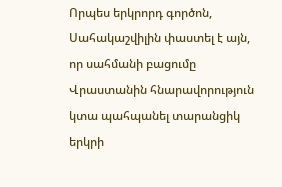Որպես երկրորդ գործոն, Սահակաշվիլին փաստել է այն, որ սահմանի բացումը Վրաստանին հնարավորություն կտա պահպանել տարանցիկ երկրի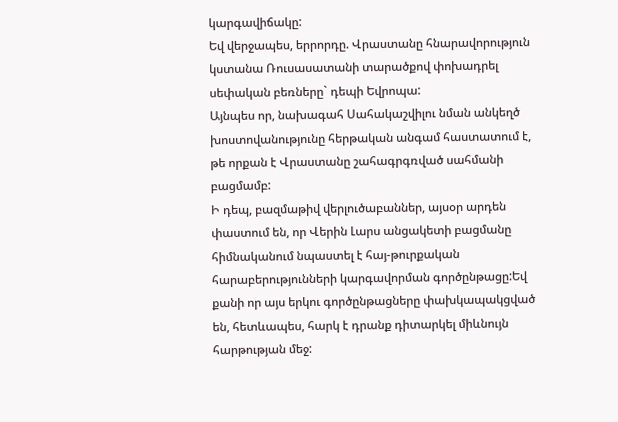կարգավիճակը:
Եվ վերջապես, երրորդը. Վրաստանը հնարավորություն կստանա Ռուսասատանի տարածքով փոխադրել սեփական բեռները` դեպի Եվրոպա:
Այնպես որ, նախագահ Սահակաշվիլու նման անկեղծ խոստովանությունը հերթական անգամ հաստատում է, թե որքան է Վրաստանը շահագրգռված սահմանի բացմամբ:
Ի դեպ, բազմաթիվ վերլուծաբաններ, այսօր արդեն փաստում են, որ Վերին Լարս անցակետի բացմանը հիմնականում նպաստել է հայ-թուրքական հարաբերությունների կարգավորման գործընթացը:Եվ քանի որ այս երկու գործընթացները փախկապակցված են, հետևապես, հարկ է դրանք դիտարկել միևնույն հարթության մեջ: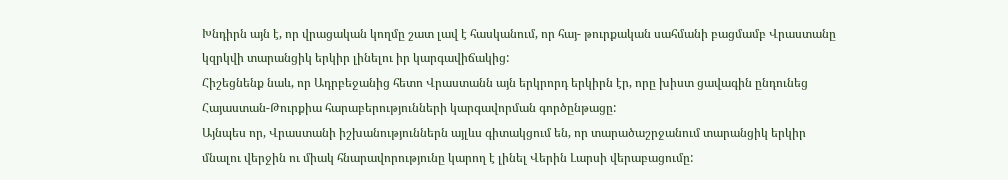Խնդիրն այն է, որ վրացական կողմը շատ լավ է հասկանում, որ հայ- թուրքական սահմանի բացմամբ Վրաստանը կզրկվի տարանցիկ երկիր լինելու իր կարգավիճակից:
Հիշեցնենք նաև, որ Ադրբեջանից հետո Վրաստանն այն երկրորդ երկիրն էր, որը խիստ ցավագին ընդունեց Հայաստան-Թուրքիա հարաբերությունների կարգավորման գործընթացը:
Այնպես որ, Վրաստանի իշխանություններն այլևս գիտակցում են, որ տարածաշրջանում տարանցիկ երկիր մնալու վերջին ու միակ հնարավորությունը կարող է լինել Վերին Լարսի վերաբացումը: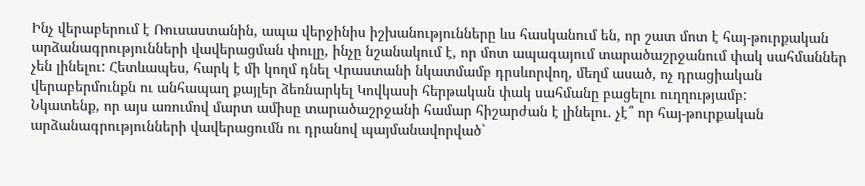Ինչ վերաբերում է Ռուսաստանին, ապա վերջինիս իշխանությունները ևս հասկանում են, որ շատ մոտ է հայ-թուրքական արձանագրությունների վավերացման փուլը, ինչը նշանակում է, որ մոտ ապագայում տարածաշրջանում փակ սահմաններ չեն լինելու: Հետևապես, հարկ է մի կողմ դնել Վրաստանի նկատմամբ դրսևորվող, մեղմ ասած, ոչ դրացիական վերաբերմունքն ու անհապաղ քայլեր ձեռնարկել Կովկասի հերթական փակ սահմանը բացելու ուղղությամբ:
Նկատենք, որ այս առումով մարտ ամիսը տարածաշրջանի համար հիշարժան է լինելու. չէ՞ որ հայ-թուրքական արձանագրությունների վավերացումն ու դրանով պայմանավորված`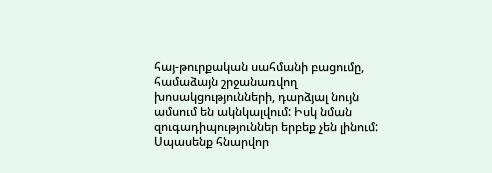հայ-թուրքական սահմանի բացումը, համաձայն շրջանառվող խոսակցությունների, դարձյալ նույն ամսում են ակնկալվում: Իսկ նման զուգադիպություններ երբեք չեն լինում:
Սպասենք հնարվոր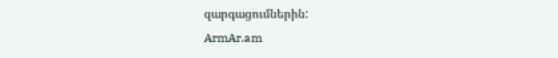զարգացումներին:
ArmAr.am